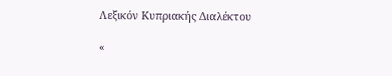Λεξικόν Κυπριακής Διαλέκτου

«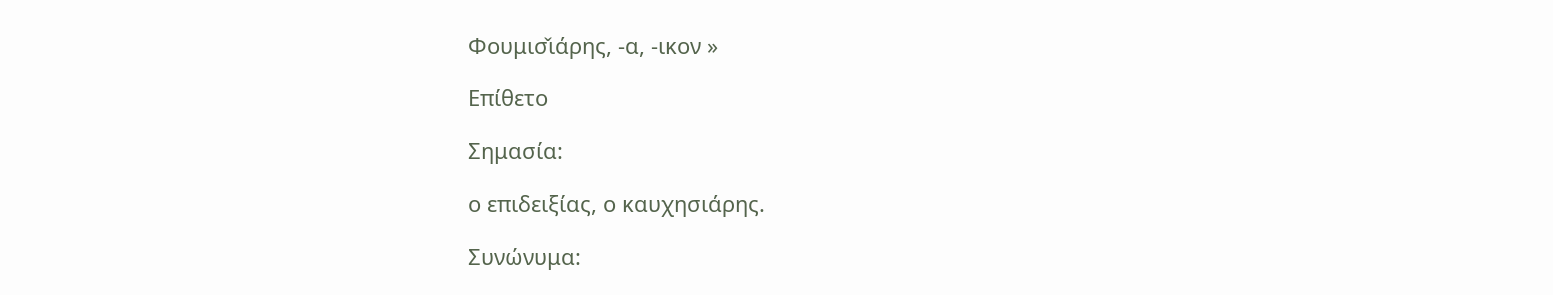Φουμισ̌ιάρης, -α, -ικον »

Επίθετο

Σημασία:

ο επιδειξίας, ο καυχησιάρης.

Συνώνυμα: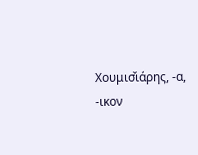Χουμισ̌ιάρης, -α, -ικον